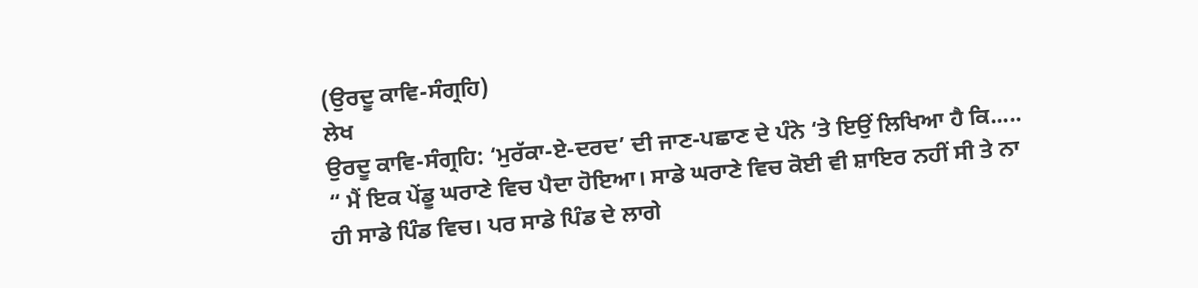(ਉਰਦੂ ਕਾਵਿ-ਸੰਗ੍ਰਹਿ)
ਲੇਖ
ਉਰਦੂ ਕਾਵਿ-ਸੰਗ੍ਰਹਿ: ‘ਮੁਰੱਕਾ-ਏ-ਦਰਦ’ ਦੀ ਜਾਣ-ਪਛਾਣ ਦੇ ਪੰਨੇ ‘ਤੇ ਇਉਂ ਲਿਖਿਆ ਹੈ ਕਿ.....
“ ਮੈਂ ਇਕ ਪੇਂਡੂ ਘਰਾਣੇ ਵਿਚ ਪੈਦਾ ਹੋਇਆ। ਸਾਡੇ ਘਰਾਣੇ ਵਿਚ ਕੋਈ ਵੀ ਸ਼ਾਇਰ ਨਹੀਂ ਸੀ ਤੇ ਨਾ ਹੀ ਸਾਡੇ ਪਿੰਡ ਵਿਚ। ਪਰ ਸਾਡੇ ਪਿੰਡ ਦੇ ਲਾਗੇ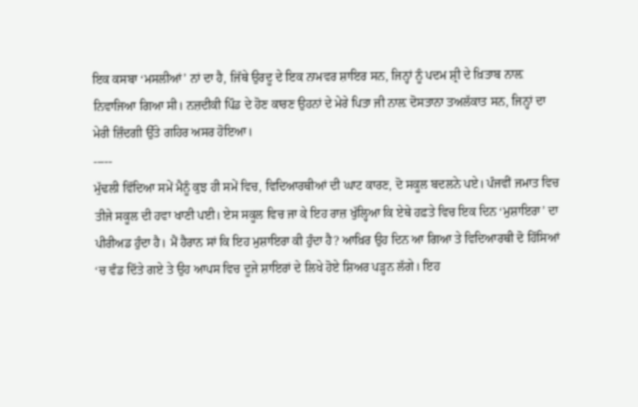ਇਕ ਕਸਬਾ ‘ਮਸਲੀਆਂ’ ਨਾਂ ਦਾ ਹੈ, ਜਿੱਥੇ ਉਰਦੂ ਦੇ ਇਕ ਨਾਮਵਰ ਸ਼ਾਇਰ ਸਨ, ਜਿਨ੍ਹਾਂ ਨੂੰ ਪਦਮ ਸ਼੍ਰੀ ਦੇ ਖ਼ਿਤਾਬ ਨਾਲ਼ ਨਿਵਾਜਿਆ ਗਿਆ ਸੀ। ਨਜ਼ਦੀਕੀ ਪਿੰਡ ਦੇ ਹੋਣ ਕਾਰਣ ਉਹਨਾਂ ਦੇ ਮੇਰੇ ਪਿਤਾ ਜੀ ਨਾਲ਼ ਦੋਸਤਾਨਾ ਤਅਲੱਕਾਤ ਸਨ, ਜਿਨ੍ਹਾਂ ਦਾ ਮੇਰੀ ਜ਼ਿੰਦਗੀ ਉੱਤੇ ਗਹਿਰ ਅਸਰ ਹੋਇਆ।
-----
ਮੁੱਢਲੀ ਵਿੱਦਿਆ ਸਮੇਂ ਮੈਨੂੰ ਕੁਝ ਹੀ ਸਮੇਂ ਵਿਚ, ਵਿਦਿਆਰਥੀਆਂ ਦੀ ਘਾਟ ਕਾਰਣ, ਦੋ ਸਕੂਲ ਬਦਲਨੇ ਪਏ। ਪੰਜਵੀਂ ਜਮਾਤ ਵਿਚ ਤੀਜੇ ਸਕੂਲ ਦੀ ਹਵਾ ਖਾਣੀ ਪਈ। ਏਸ ਸਕੂਲ ਵਿਚ ਜਾ ਕੇ ਇਹ ਰਾਜ਼ ਖੁੱਲ੍ਹਿਆ ਕਿ ਏਥੇ ਹਫ਼ਤੇ ਵਿਚ ਇਕ ਦਿਨ ‘ਮੁਸ਼ਾਇਰਾ’ ਦਾ ਪੀਰੀਅਡ ਹੁੰਦਾ ਹੈ। ਮੈਂ ਹੈਰਾਨ ਸਾਂ ਕਿ ਇਹ ਮੁਸ਼ਾਇਰਾ ਕੀ ਹੁੰਦਾ ਹੈ? ਆਖ਼ਿਰ ਉਹ ਦਿਨ ਆ ਗਿਆ ਤੇ ਵਿਦਿਆਰਥੀ ਦੋ ਹਿੱਸਿਆਂ ‘ਚ ਵੰਡ ਦਿੱਤੇ ਗਏ ਤੇ ਉਹ ਆਪਸ ਵਿਚ ਦੂਜੇ ਸ਼ਾਇਰਾਂ ਦੇ ਲਿਖੇ ਹੋਏ ਸ਼ਿਅਰ ਪੜ੍ਹਨ ਲੱਗੇ। ਇਹ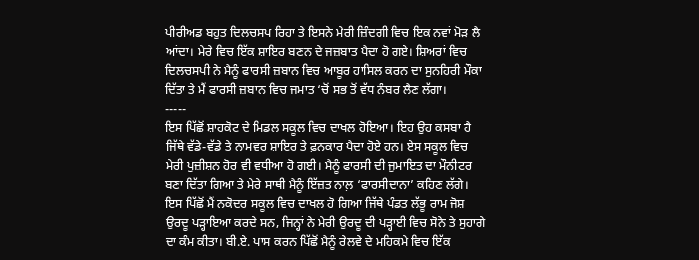ਪੀਰੀਅਡ ਬਹੁਤ ਦਿਲਚਸਪ ਰਿਹਾ ਤੇ ਇਸਨੇ ਮੇਰੀ ਜ਼ਿੰਦਗੀ ਵਿਚ ਇਕ ਨਵਾਂ ਮੋੜ ਲੈ ਆਂਦਾ। ਮੇਰੇ ਵਿਚ ਇੱਕ ਸ਼ਾਇਰ ਬਣਨ ਦੇ ਜਜ਼ਬਾਤ ਪੈਦਾ ਹੋ ਗਏ। ਸ਼ਿਅਰਾਂ ਵਿਚ ਦਿਲਚਸਪੀ ਨੇ ਮੈਨੂੰ ਫਾਰਸੀ ਜ਼ਬਾਨ ਵਿਚ ਆਬੂਰ ਹਾਸਿਲ ਕਰਨ ਦਾ ਸੁਨਹਿਰੀ ਮੌਕਾ ਦਿੱਤਾ ਤੇ ਮੈਂ ਫਾਰਸੀ ਜ਼ਬਾਨ ਵਿਚ ਜਮਾਤ ‘ਚੋਂ ਸਭ ਤੋਂ ਵੱਧ ਨੰਬਰ ਲੈਣ ਲੱਗਾ।
-----
ਇਸ ਪਿੱਛੋਂ ਸ਼ਾਹਕੋਟ ਦੇ ਮਿਡਲ ਸਕੂਲ ਵਿਚ ਦਾਖਲ ਹੋਇਆ। ਇਹ ਉਹ ਕਸਬਾ ਹੈ ਜਿੱਥੇ ਵੱਡੇ-ਵੱਡੇ ਤੇ ਨਾਮਵਰ ਸ਼ਾਇਰ ਤੇ ਫ਼ਨਕਾਰ ਪੈਦਾ ਹੋਏ ਹਨ। ਏਸ ਸਕੂਲ ਵਿਚ ਮੇਰੀ ਪੁਜ਼ੀਸ਼ਨ ਹੋਰ ਵੀ ਵਧੀਆ ਹੋ ਗਈ। ਮੈਨੂੰ ਫਾਰਸੀ ਦੀ ਜੁਮਾਇਤ ਦਾ ਮੌਨੀਟਰ ਬਣਾ ਦਿੱਤਾ ਗਿਆ ਤੇ ਮੇਰੇ ਸਾਥੀ ਮੈਨੂੰ ਇੱਜ਼ਤ ਨਾਲ਼ ‘ਫਾਰਸੀਦਾਨਾ’ ਕਹਿਣ ਲੱਗੇ। ਇਸ ਪਿੱਛੋਂ ਮੈਂ ਨਕੋਦਰ ਸਕੂਲ ਵਿਚ ਦਾਖਲ ਹੋ ਗਿਆ ਜਿੱਥੇ ਪੰਡਤ ਲੱਭੂ ਰਾਮ ਜੋਸ਼ ਉਰਦੂ ਪੜ੍ਹਾਇਆ ਕਰਦੇ ਸਨ, ਜਿਨ੍ਹਾਂ ਨੇ ਮੇਰੀ ਉਰਦੂ ਦੀ ਪੜ੍ਹਾਈ ਵਿਚ ਸੋਨੇ ਤੇ ਸੁਹਾਗੇ ਦਾ ਕੰਮ ਕੀਤਾ। ਬੀ.ਏ. ਪਾਸ ਕਰਨ ਪਿੱਛੋਂ ਮੈਨੂੰ ਰੇਲਵੇ ਦੇ ਮਹਿਕਮੇ ਵਿਚ ਇੱਕ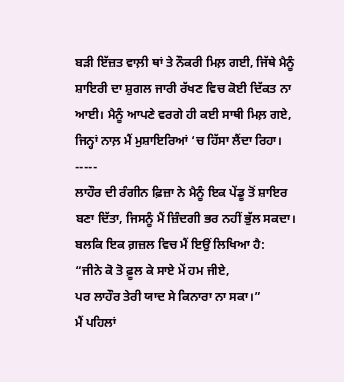ਬੜੀ ਇੱਜ਼ਤ ਵਾਲ਼ੀ ਥਾਂ ਤੇ ਨੌਕਰੀ ਮਿਲ਼ ਗਈ, ਜਿੱਥੇ ਮੈਨੂੰ ਸ਼ਾਇਰੀ ਦਾ ਸ਼ੁਗਲ ਜਾਰੀ ਰੱਖਣ ਵਿਚ ਕੋਈ ਦਿੱਕਤ ਨਾ ਆਈ। ਮੈਨੂੰ ਆਪਣੇ ਵਰਗੇ ਹੀ ਕਈ ਸਾਥੀ ਮਿਲ਼ ਗਏ, ਜਿਨ੍ਹਾਂ ਨਾਲ਼ ਮੈਂ ਮੁਸ਼ਾਇਰਿਆਂ ‘ਚ ਹਿੱਸਾ ਲੈਂਦਾ ਰਿਹਾ।
-----
ਲਾਹੌਰ ਦੀ ਰੰਗੀਨ ਫ਼ਿਜ਼ਾ ਨੇ ਮੈਨੂੰ ਇਕ ਪੇਂਡੂ ਤੋਂ ਸ਼ਾਇਰ ਬਣਾ ਦਿੱਤਾ, ਜਿਸਨੂੰ ਮੈਂ ਜ਼ਿੰਦਗੀ ਭਰ ਨਹੀਂ ਭੁੱਲ ਸਕਦਾ। ਬਲਕਿ ਇਕ ਗ਼ਜ਼ਲ ਵਿਚ ਮੈਂ ਇਉਂ ਲਿਖਿਆ ਹੈ:
“ਜੀਨੇ ਕੋ ਤੋ ਫ਼ੂਲ ਕੇ ਸਾਏ ਮੇਂ ਹਮ ਜੀਏ,
ਪਰ ਲਾਹੌਰ ਤੇਰੀ ਯਾਦ ਸੇ ਕਿਨਾਰਾ ਨਾ ਸਕਾ।”
ਮੈਂ ਪਹਿਲਾਂ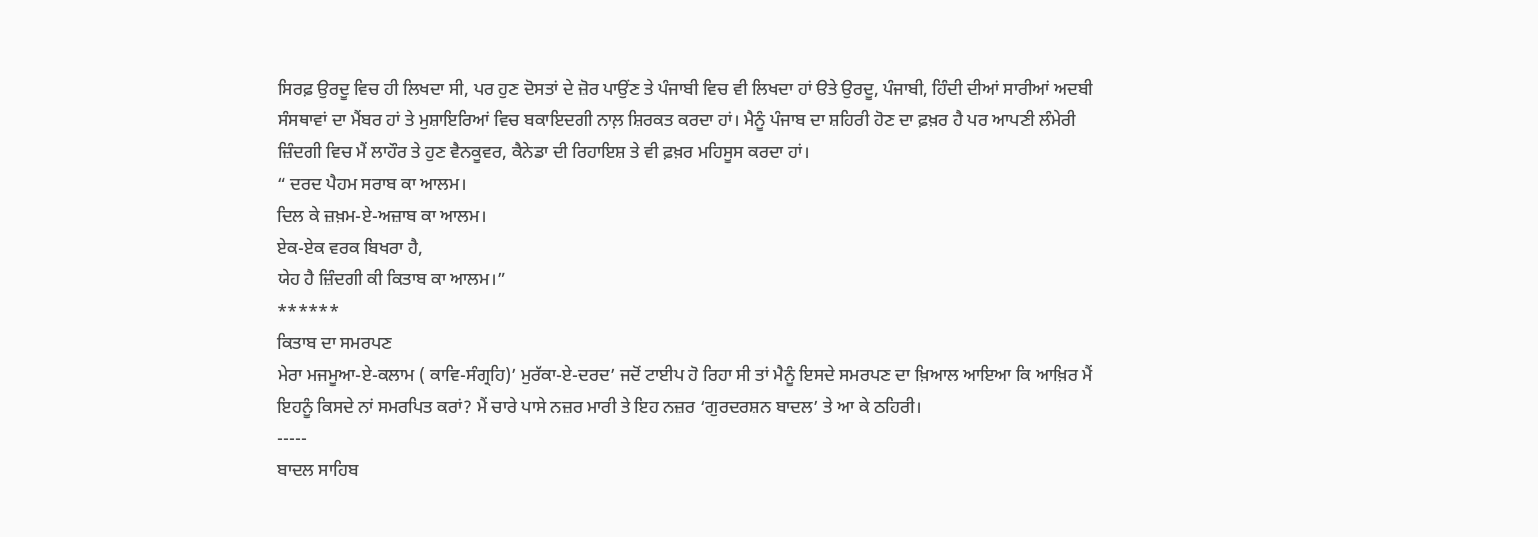ਸਿਰਫ਼ ਉਰਦੂ ਵਿਚ ਹੀ ਲਿਖਦਾ ਸੀ, ਪਰ ਹੁਣ ਦੋਸਤਾਂ ਦੇ ਜ਼ੋਰ ਪਾਉਂਣ ਤੇ ਪੰਜਾਬੀ ਵਿਚ ਵੀ ਲਿਖਦਾ ਹਾਂ ੳਤੇ ਉਰਦੂ, ਪੰਜਾਬੀ, ਹਿੰਦੀ ਦੀਆਂ ਸਾਰੀਆਂ ਅਦਬੀ ਸੰਸਥਾਵਾਂ ਦਾ ਮੈਂਬਰ ਹਾਂ ਤੇ ਮੁਸ਼ਾਇਰਿਆਂ ਵਿਚ ਬਕਾਇਦਗੀ ਨਾਲ਼ ਸ਼ਿਰਕਤ ਕਰਦਾ ਹਾਂ। ਮੈਨੂੰ ਪੰਜਾਬ ਦਾ ਸ਼ਹਿਰੀ ਹੋਣ ਦਾ ਫ਼ਖ਼ਰ ਹੈ ਪਰ ਆਪਣੀ ਲੰਮੇਰੀ ਜ਼ਿੰਦਗੀ ਵਿਚ ਮੈਂ ਲਾਹੌਰ ਤੇ ਹੁਣ ਵੈਨਕੂਵਰ, ਕੈਨੇਡਾ ਦੀ ਰਿਹਾਇਸ਼ ਤੇ ਵੀ ਫ਼ਖ਼ਰ ਮਹਿਸੂਸ ਕਰਦਾ ਹਾਂ।
“ ਦਰਦ ਪੈਹਮ ਸਰਾਬ ਕਾ ਆਲਮ।
ਦਿਲ ਕੇ ਜ਼ਖ਼ਮ-ਏ-ਅਜ਼ਾਬ ਕਾ ਆਲਮ।
ਏਕ-ਏਕ ਵਰਕ ਬਿਖਰਾ ਹੈ,
ਯੇਹ ਹੈ ਜ਼ਿੰਦਗੀ ਕੀ ਕਿਤਾਬ ਕਾ ਆਲਮ।”
******
ਕਿਤਾਬ ਦਾ ਸਮਰਪਣ
ਮੇਰਾ ਮਜਮੂਆ-ਏ-ਕਲਾਮ ( ਕਾਵਿ-ਸੰਗ੍ਰਹਿ)’ ਮੁਰੱਕਾ-ਏ-ਦਰਦ’ ਜਦੋਂ ਟਾਈਪ ਹੋ ਰਿਹਾ ਸੀ ਤਾਂ ਮੈਨੂੰ ਇਸਦੇ ਸਮਰਪਣ ਦਾ ਖ਼ਿਆਲ ਆਇਆ ਕਿ ਆਖ਼ਿਰ ਮੈਂ ਇਹਨੂੰ ਕਿਸਦੇ ਨਾਂ ਸਮਰਪਿਤ ਕਰਾਂ? ਮੈਂ ਚਾਰੇ ਪਾਸੇ ਨਜ਼ਰ ਮਾਰੀ ਤੇ ਇਹ ਨਜ਼ਰ ‘ਗੁਰਦਰਸ਼ਨ ਬਾਦਲ’ ਤੇ ਆ ਕੇ ਠਹਿਰੀ।
-----
ਬਾਦਲ ਸਾਹਿਬ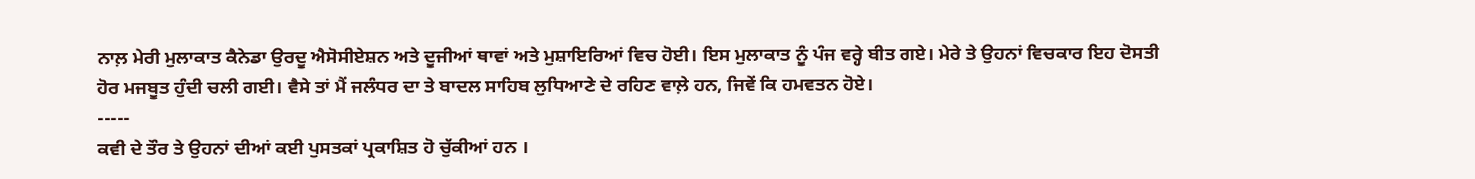ਨਾਲ਼ ਮੇਰੀ ਮੁਲਾਕਾਤ ਕੈਨੇਡਾ ਉਰਦੂ ਐਸੋਸੀਏਸ਼ਨ ਅਤੇ ਦੂਜੀਆਂ ਥਾਵਾਂ ਅਤੇ ਮੁਸ਼ਾਇਰਿਆਂ ਵਿਚ ਹੋਈ। ਇਸ ਮੁਲਾਕਾਤ ਨੂੰ ਪੰਜ ਵਰ੍ਹੇ ਬੀਤ ਗਏ। ਮੇਰੇ ਤੇ ਉਹਨਾਂ ਵਿਚਕਾਰ ਇਹ ਦੋਸਤੀ ਹੋਰ ਮਜਬੂਤ ਹੁੰਦੀ ਚਲੀ ਗਈ। ਵੈਸੇ ਤਾਂ ਮੈਂ ਜਲੰਧਰ ਦਾ ਤੇ ਬਾਦਲ ਸਾਹਿਬ ਲੁਧਿਆਣੇ ਦੇ ਰਹਿਣ ਵਾਲ਼ੇ ਹਨ, ਜਿਵੇਂ ਕਿ ਹਮਵਤਨ ਹੋਏ।
-----
ਕਵੀ ਦੇ ਤੌਰ ਤੇ ਉਹਨਾਂ ਦੀਆਂ ਕਈ ਪੁਸਤਕਾਂ ਪ੍ਰਕਾਸ਼ਿਤ ਹੋ ਚੁੱਕੀਆਂ ਹਨ ।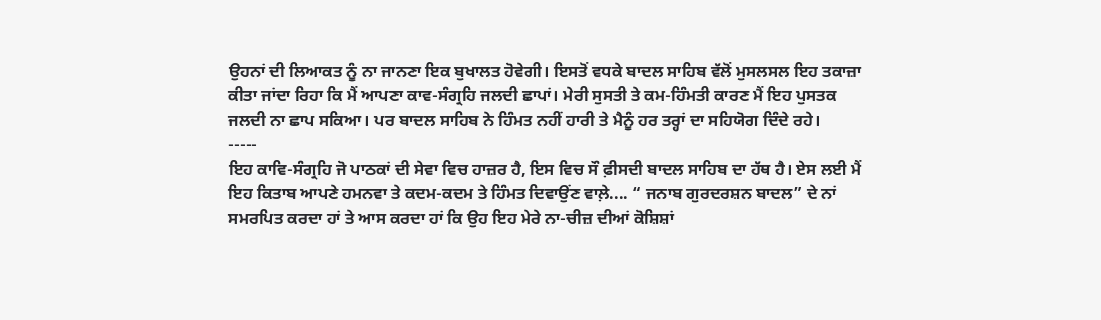ਉਹਨਾਂ ਦੀ ਲਿਆਕਤ ਨੂੰ ਨਾ ਜਾਨਣਾ ਇਕ ਬੁਖਾਲਤ ਹੋਵੇਗੀ। ਇਸਤੋਂ ਵਧਕੇ ਬਾਦਲ ਸਾਹਿਬ ਵੱਲੋਂ ਮੁਸਲਸਲ ਇਹ ਤਕਾਜ਼ਾ ਕੀਤਾ ਜਾਂਦਾ ਰਿਹਾ ਕਿ ਮੈਂ ਆਪਣਾ ਕਾਵ-ਸੰਗ੍ਰਹਿ ਜਲਦੀ ਛਾਪਾਂ। ਮੇਰੀ ਸੁਸਤੀ ਤੇ ਕਮ-ਹਿੰਮਤੀ ਕਾਰਣ ਮੈਂ ਇਹ ਪੁਸਤਕ ਜਲਦੀ ਨਾ ਛਾਪ ਸਕਿਆ। ਪਰ ਬਾਦਲ ਸਾਹਿਬ ਨੇ ਹਿੰਮਤ ਨਹੀਂ ਹਾਰੀ ਤੇ ਮੈਨੂੰ ਹਰ ਤਰ੍ਹਾਂ ਦਾ ਸਹਿਯੋਗ ਦਿੰਦੇ ਰਹੇ।
-----
ਇਹ ਕਾਵਿ-ਸੰਗ੍ਰਹਿ ਜੋ ਪਾਠਕਾਂ ਦੀ ਸੇਵਾ ਵਿਚ ਹਾਜ਼ਰ ਹੈ, ਇਸ ਵਿਚ ਸੌ ਫ਼ੀਸਦੀ ਬਾਦਲ ਸਾਹਿਬ ਦਾ ਹੱਥ ਹੈ। ਏਸ ਲਈ ਮੈਂ ਇਹ ਕਿਤਾਬ ਆਪਣੇ ਹਮਨਵਾ ਤੇ ਕਦਮ-ਕਦਮ ਤੇ ਹਿੰਮਤ ਦਿਵਾਉਂਣ ਵਾਲ਼ੇ.... “ ਜਨਾਬ ਗੁਰਦਰਸ਼ਨ ਬਾਦਲ” ਦੇ ਨਾਂ ਸਮਰਪਿਤ ਕਰਦਾ ਹਾਂ ਤੇ ਆਸ ਕਰਦਾ ਹਾਂ ਕਿ ਉਹ ਇਹ ਮੇਰੇ ਨਾ-ਚੀਜ਼ ਦੀਆਂ ਕੋਸ਼ਿਸ਼ਾਂ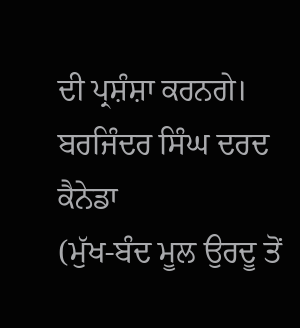ਦੀ ਪ੍ਰਸ਼ੰਸ਼ਾ ਕਰਨਗੇ।
ਬਰਜਿੰਦਰ ਸਿੰਘ ਦਰਦ
ਕੈਨੇਡਾ
(ਮੁੱਖ-ਬੰਦ ਮੂਲ ਉਰਦੂ ਤੋਂ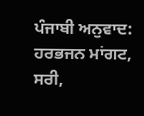ਪੰਜਾਬੀ ਅਨੁਵਾਦ: ਹਰਭਜਨ ਮਾਂਗਟ, ਸਰੀ,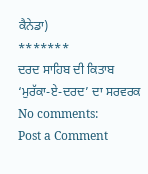ਕੈਨੇਡਾ)
*******
ਦਰਦ ਸਾਹਿਬ ਦੀ ਕਿਤਾਬ ‘ਮੁਰੱਕਾ-ਏ-ਦਰਦ’ ਦਾ ਸਰਵਰਕ
No comments:
Post a Comment